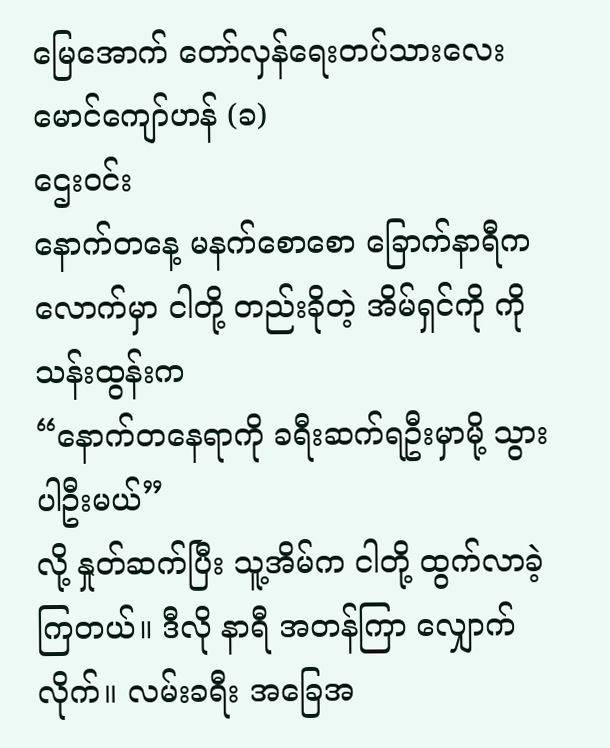မြေအောက် တော်လှန်ရေးတပ်သားလေး မောင်ကျော်ဟန် (ခ)
ဌေးဝင်း
နောက်တနေ့ မနက်စောစော ခြောက်နာရီကလောက်မှာ ငါတို့ တည်းခိုတဲ့ အိမ်ရှင်ကို ကိုသန်းထွန်းက
“နောက်တနေရာကို ခရီးဆက်ရဦးမှာမို့ သွားပါဦးမယ်”
လို့ နှုတ်ဆက်ပြီး သူ့အိမ်က ငါတို့ ထွက်လာခဲ့ကြတယ်။ ဒီလို နာရီ အတန်ကြာ လျှောက်လိုက်။ လမ်းခရီး အခြေအ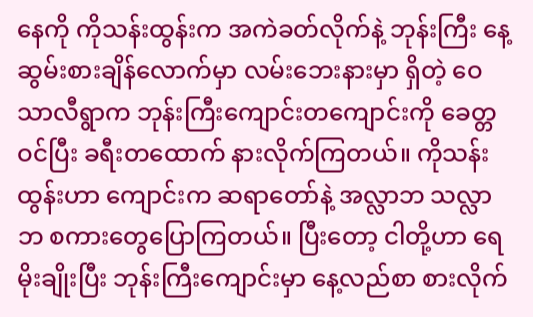နေကို ကိုသန်းထွန်းက အကဲခတ်လိုက်နဲ့ ဘုန်းကြီး နေ့ဆွမ်းစားချိန်လောက်မှာ လမ်းဘေးနားမှာ ရှိတဲ့ ဝေသာလီရွာက ဘုန်းကြီးကျောင်းတကျောင်းကို ခေတ္တဝင်ပြီး ခရီးတထောက် နားလိုက်ကြတယ်။ ကိုသန်းထွန်းဟာ ကျောင်းက ဆရာတော်နဲ့ အလ္လာဘ သလ္လာဘ စကားတွေပြောကြတယ်။ ပြီးတော့ ငါတို့ဟာ ရေမိုးချိုးပြီး ဘုန်းကြီးကျောင်းမှာ နေ့လည်စာ စားလိုက်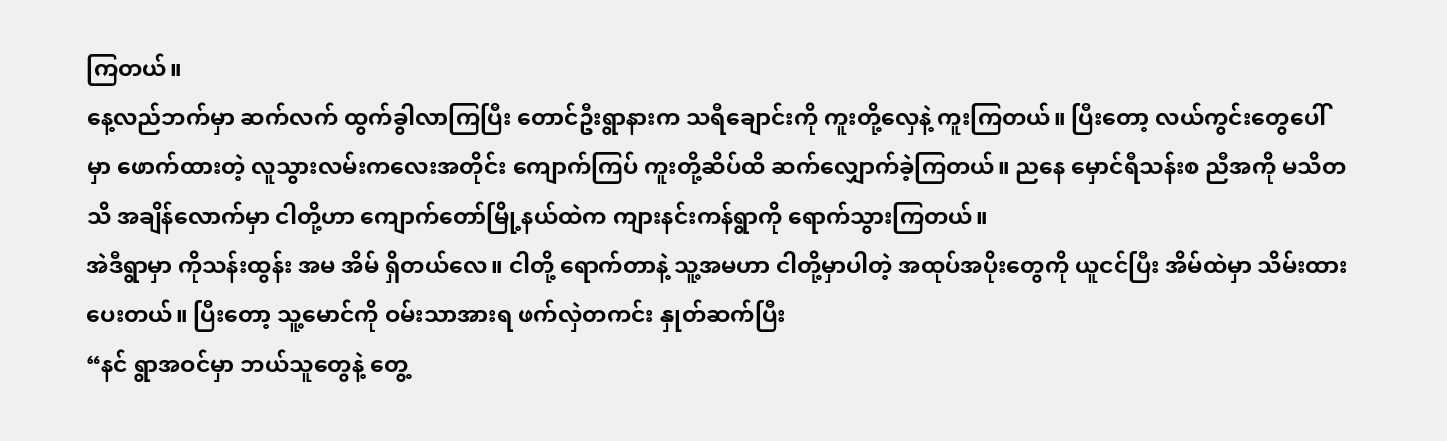ကြတယ်။
နေ့လည်ဘက်မှာ ဆက်လက် ထွက်ခွါလာကြပြီး တောင်ဦးရွာနားက သရီချောင်းကို ကူးတို့လှေနဲ့ ကူးကြတယ်။ ပြီးတော့ လယ်ကွင်းတွေပေါ်မှာ ဖောက်ထားတဲ့ လူသွားလမ်းကလေးအတိုင်း ကျောက်ကြပ် ကူးတို့ဆိပ်ထိ ဆက်လျှောက်ခဲ့ကြတယ်။ ညနေ မှောင်ရီသန်းစ ညီအကို မသိတသိ အချိန်လောက်မှာ ငါတို့ဟာ ကျောက်တော်မြို့နယ်ထဲက ကျားနင်းကန်ရွာကို ရောက်သွားကြတယ်။
အဲဒီရွာမှာ ကိုသန်းထွန်း အမ အိမ် ရှိတယ်လေ။ ငါတို့ ရောက်တာနဲ့ သူ့အမဟာ ငါတို့မှာပါတဲ့ အထုပ်အပိုးတွေကို ယူငင်ပြီး အိမ်ထဲမှာ သိမ်းထားပေးတယ်။ ပြီးတော့ သူ့မောင်ကို ဝမ်းသာအားရ ဖက်လှဲတကင်း နှုတ်ဆက်ပြီး
“နင် ရွာအဝင်မှာ ဘယ်သူတွေနဲ့ တွေ့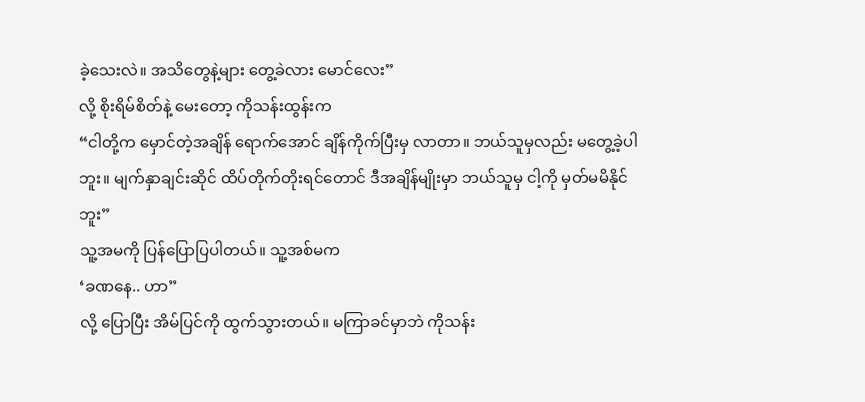ခဲ့သေးလဲ။ အသိတွေနဲ့များ တွေ့ခဲလား မောင်လေး”
လို့ စိုးရိမ်စိတ်နဲ့ မေးတော့ ကိုသန်းထွန်းက
“ငါတို့က မှောင်တဲ့အချိန် ရောက်အောင် ချိန်ကိုက်ပြီးမှ လာတာ။ ဘယ်သူမှလည်း မတွေ့ခဲ့ပါဘူး။ မျက်နှာချင်းဆိုင် ထိပ်တိုက်တိုးရင်တောင် ဒီအချိန်မျိုးမှာ ဘယ်သူမှ ငါ့ကို မှတ်မမိနိုင်ဘူး”
သူ့အမကို ပြန်ပြောပြပါတယ်။ သူ့အစ်မက
‘ခဏနေ.. ဟာ”
လို့ ပြောပြီး အိမ်ပြင်ကို ထွက်သွားတယ်။ မကြာခင်မှာဘဲ ကိုသန်း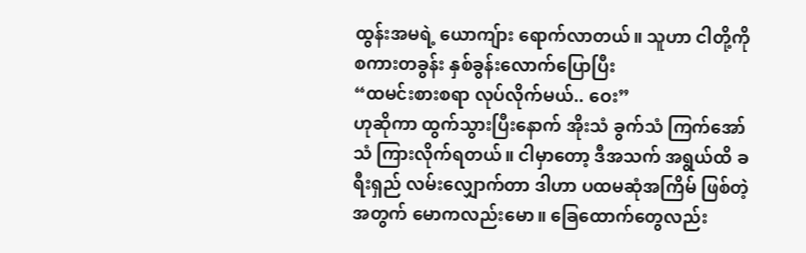ထွန်းအမရဲ့ ယောကျ်ား ရောက်လာတယ်။ သူဟာ ငါတို့ကို စကားတခွန်း နှစ်ခွန်းလောက်ပြောပြီး
“ထမင်းစားစရာ လုပ်လိုက်မယ်.. ဝေး”
ဟုဆိုကာ ထွက်သွားပြီးနောက် အိုးသံ ခွက်သံ ကြက်အော်သံ ကြားလိုက်ရတယ်။ ငါမှာတော့ ဒီအသက် အရွယ်ထိ ခရီးရှည် လမ်းလျှောက်တာ ဒါဟာ ပထမဆုံအကြိမ် ဖြစ်တဲ့အတွက် မောကလည်းမော။ ခြေထောက်တွေလည်း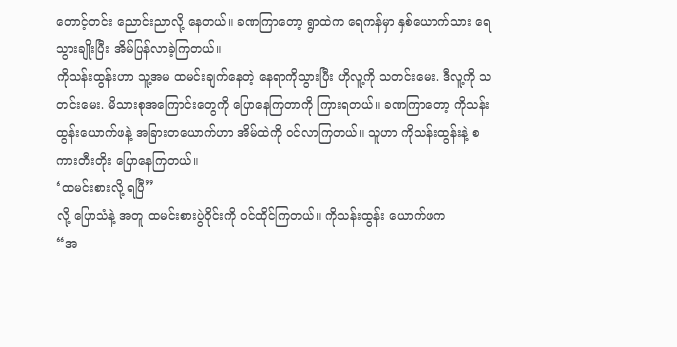တောင့်တင်း ညောင်းညာလို့ နေတယ်။ ခဏကြာတော့ ရွာထဲက ရေကန်မှာ နှစ်ယောက်သား ရေသွားချိုးပြီး အိမ်ပြန်လာခဲ့ကြတယ်။
ကိုသန်းထွန်းဟာ သူ့အမ ထမင်းချက်နေတဲ့ နေရာကိုသွားပြီး ဟိုလူ့ကို သတင်းမေး. ဒီလူ့ကို သတင်းမေး. မိသားစုအကြောင်းတွေကို ပြောနေကြတာကို ကြားရတယ်။ ခဏကြာတော့ ကိုသန်းထွန်းယောက်ဖနဲ့ အခြားတယောက်ဟာ အိမ်ထဲကို ဝင်လာကြတယ်။ သူဟာ ကိုသန်းထွန်းနဲ့ စကားတီးတိုး ပြောနေကြတယ်။
‘ထမင်းစားလို့ ရပြီ”
လို့ ပြောသံနဲ့ အတူ ထမင်းစားပွဲဝိုင်းကို ဝင်ထိုင်ကြတယ်။ ကိုသန်းထွန်း ယောက်ဖက
“အ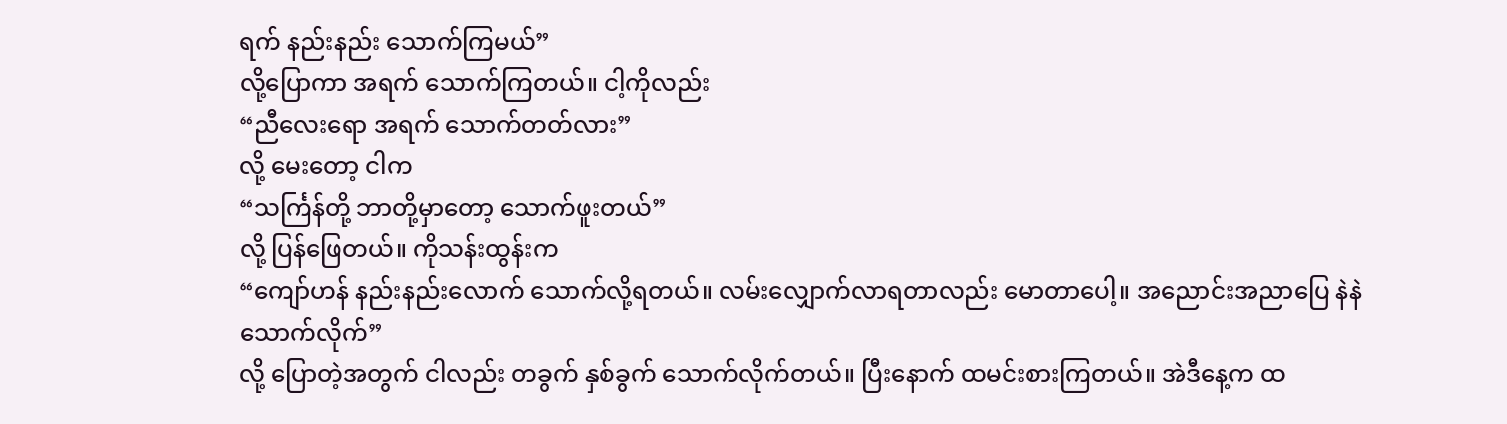ရက် နည်းနည်း သောက်ကြမယ်”
လို့ပြောကာ အရက် သောက်ကြတယ်။ ငါ့ကိုလည်း
“ညီလေးရော အရက် သောက်တတ်လား”
လို့ မေးတော့ ငါက
“သင်္ကြန်တို့ ဘာတို့မှာတော့ သောက်ဖူးတယ်”
လို့ ပြန်ဖြေတယ်။ ကိုသန်းထွန်းက
“ကျော်ဟန် နည်းနည်းလောက် သောက်လို့ရတယ်။ လမ်းလျှောက်လာရတာလည်း မောတာပေါ့။ အညောင်းအညာပြေ နဲနဲသောက်လိုက်”
လို့ ပြောတဲ့အတွက် ငါလည်း တခွက် နှစ်ခွက် သောက်လိုက်တယ်။ ပြီးနောက် ထမင်းစားကြတယ်။ အဲဒီနေ့က ထ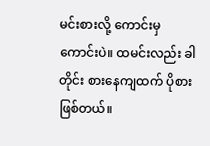မင်းစားလို့ ကောင်းမှကောင်းပဲ။ ထမင်းလည်း ခါတိုင်း စားနေကျထက် ပိုစားဖြစ်တယ်။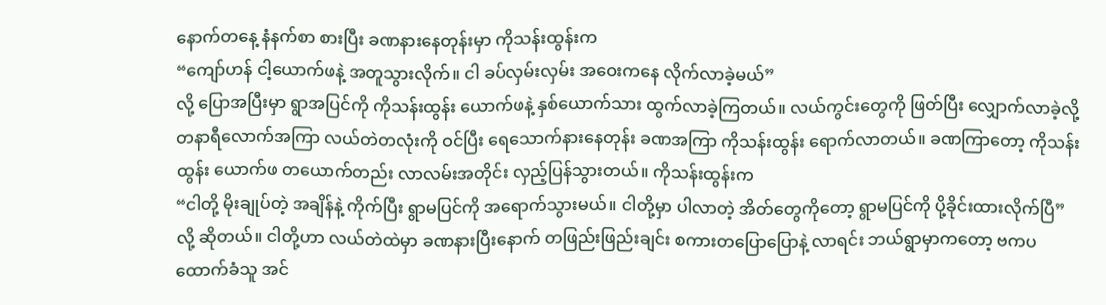နောက်တနေ့ နံနက်စာ စားပြီး ခဏနားနေတုန်းမှာ ကိုသန်းထွန်းက
“ကျော်ဟန် ငါ့ယောက်ဖနဲ့ အတူသွားလိုက်။ ငါ ခပ်လှမ်းလှမ်း အဝေးကနေ လိုက်လာခဲ့မယ်”
လို့ ပြောအပြီးမှာ ရွာအပြင်ကို ကိုသန်းထွန်း ယောက်ဖနဲ့ နှစ်ယောက်သား ထွက်လာခဲ့ကြတယ်။ လယ်ကွင်းတွေကို ဖြတ်ပြီး လျှောက်လာခဲ့လို့ တနာရီလောက်အကြာ လယ်တဲတလုံးကို ဝင်ပြီး ရေသောက်နားနေတုန်း ခဏအကြာ ကိုသန်းထွန်း ရောက်လာတယ်။ ခဏကြာတော့ ကိုသန်းထွန်း ယောက်ဖ တယောက်တည်း လာလမ်းအတိုင်း လှည့်ပြန်သွားတယ်။ ကိုသန်းထွန်းက
“ငါတို့ မိုးချုပ်တဲ့ အချိန်နဲ့ ကိုက်ပြီး ရွာမပြင်ကို အရောက်သွားမယ်။ ငါတို့မှာ ပါလာတဲ့ အိတ်တွေကိုတော့ ရွာမပြင်ကို ပို့ခိုင်းထားလိုက်ပြီ”
လို့ ဆိုတယ်။ ငါတို့ဟာ လယ်တဲထဲမှာ ခဏနားပြီးနောက် တဖြည်းဖြည်းချင်း စကားတပြောပြောနဲ့ လာရင်း ဘယ်ရွာမှာကတော့ ဗကပ ထောက်ခံသူ အင်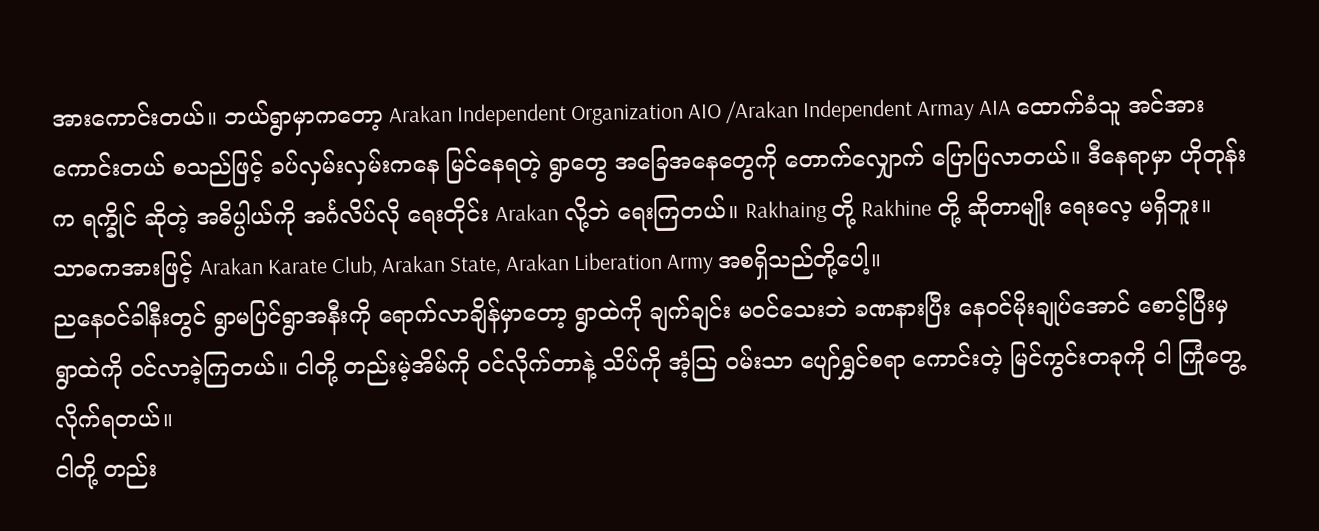အားကောင်းတယ်။ ဘယ်ရွာမှာကတော့ Arakan Independent Organization AIO /Arakan Independent Armay AIA ထောက်ခံသူ အင်အားကောင်းတယ် စသည်ဖြင့် ခပ်လှမ်းလှမ်းကနေ မြင်နေရတဲ့ ရွာတွေ အခြေအနေတွေကို တောက်လျှောက် ပြောပြလာတယ်။ ဒီနေရာမှာ ဟိုတုန်းက ရက္ခိုင် ဆိုတဲ့ အဓိပ္ပါယ်ကို အင်္ဂလိပ်လို ရေးတိုင်း Arakan လို့ဘဲ ရေးကြတယ်။ Rakhaing တို့ Rakhine တို့ ဆိုတာမျိုး ရေးလေ့ မရှိဘူး။ သာဓကအားဖြင့် Arakan Karate Club, Arakan State, Arakan Liberation Army အစရှိသည်တို့ပေါ့။
ညနေဝင်ခါနီးတွင် ရွာမပြင်ရွာအနီးကို ရောက်လာချိန်မှာတော့ ရွာထဲကို ချက်ချင်း မဝင်သေးဘဲ ခဏနားပြီး နေဝင်မိုးချုပ်အောင် စောင့်ပြီးမှ ရွာထဲကို ဝင်လာခဲ့ကြတယ်။ ငါတို့ တည်းမဲ့အိမ်ကို ဝင်လိုက်တာနဲ့ သိပ်ကို အံ့သြ ဝမ်းသာ ပျော်ရွှင်စရာ ကောင်းတဲ့ မြင်ကွင်းတခုကို ငါ ကြုံတွေ့လိုက်ရတယ်။
ငါတို့ တည်း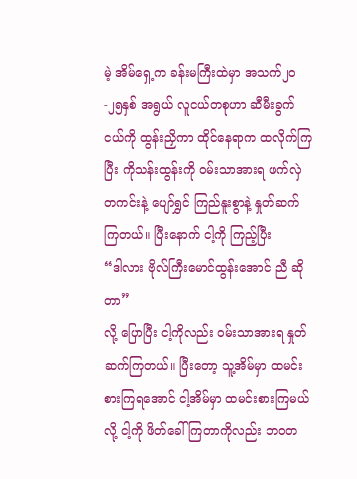မဲ့ အိမ်ရှေ့က ခန်းမကြီးထဲမှာ အသက်၂၀-၂၅နှစ် အရွယ် လူငယ်တစုဟာ ဆီမီးခွက်ငယ်ကို ထွန်းညှိကာ ထိုင်နေရာက ထလိုက်ကြပြီး ကိုသန်းထွန်းကို ဝမ်းသာအားရ ဖက်လှဲတကင်းနဲ့ ပျော်ရွှင် ကြည်နူးစွာနဲ့ နှုတ်ဆက်ကြတယ်။ ပြီးနောက် ငါ့ကို ကြည့်ပြီး
“ဒါလား ဗိုလ်ကြီးမောင်ထွန်းအောင် ညီ ဆိုတာ”
လို့ ပြောပြီး ငါ့ကိုလည်း ဝမ်းသာအားရ နှုတ်ဆက်ကြတယ်။ ပြီးတော့ သူ့အိမ်မှာ ထမင်းစားကြရအောင် ငါ့အိမ်မှာ ထမင်းစားကြမယ်လို့ ငါ့ကို ဖိတ်ခေါ်ကြတာကိုလည်း ဘဝတ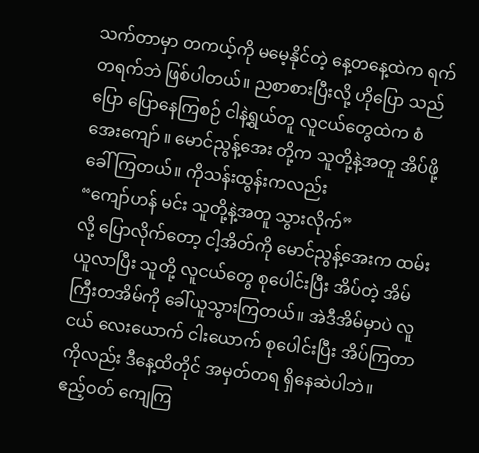သက်တာမှာ တကယ့်ကို မမေ့နိုင်တဲ့ နေ့တနေ့ထဲက ရက်တရက်ဘဲ ဖြစ်ပါတယ်။ ညစာစားပြီးလို့ ဟိုပြော သည်ပြော ပြောနေကြစဉ် ငါနဲ့ရွယ်တူ လူငယ်တွေထဲက စံအေးကျော် ။ မောင်ညွန့်အေး တို့က သူတို့နဲ့အတူ အိပ်ဖို့ ခေါ်ကြတယ်။ ကိုသန်းထွန်းကလည်း
“ကျော်ဟန် မင်း သူတို့နဲ့အတူ သွားလိုက်”
လို့ ပြောလိုက်တော့ ငါ့အိတ်ကို မောင်ညွန့်အေးက ထမ်းယူလာပြီး သူတို့ လူငယ်တွေ စုပေါင်းပြီး အိပ်တဲ့ အိမ်ကြီးတအိမ်ကို ခေါ်ယူသွားကြတယ်။ အဲဒီအိမ်မှာပဲ လူငယ် လေးယောက် ငါးယောက် စုပေါင်းပြီး အိပ်ကြတာကိုလည်း ဒီနေ့ထိတိုင် အမှတ်တရ ရှိနေဆဲပါဘဲ။
ဧည့်ဝတ် ကျေကြ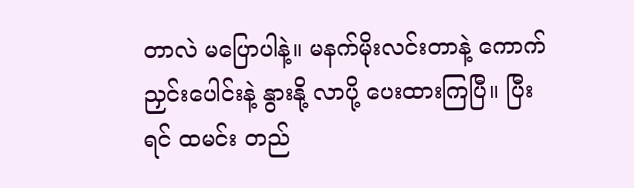တာလဲ မပြောပါနဲ့။ မနက်မိုးလင်းတာနဲ့ ကောက်ညှင်းပေါင်းနဲ့ နွားနို့ လာပို့ ပေးထားကြပြီ။ ပြီးရင် ထမင်း တည်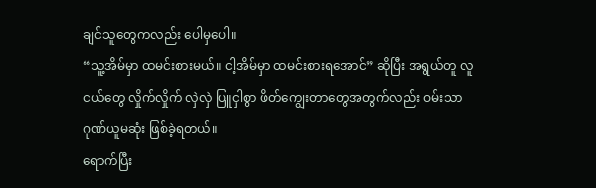ချင်သူတွေကလည်း ပေါမှပေါ။
“သူ့အိမ်မှာ ထမင်းစားမယ်။ ငါ့အိမ်မှာ ထမင်းစားရအောင်” ဆိုပြီး အရွယ်တူ လူငယ်တွေ လှိုက်လှိုက် လှဲလှဲ ပြူငှါစွာ ဖိတ်ကျွေးတာတွေအတွက်လည်း ဝမ်းသာ ဂုဏ်ယူမဆုံး ဖြစ်ခဲ့ရတယ်။
ရောက်ပြီး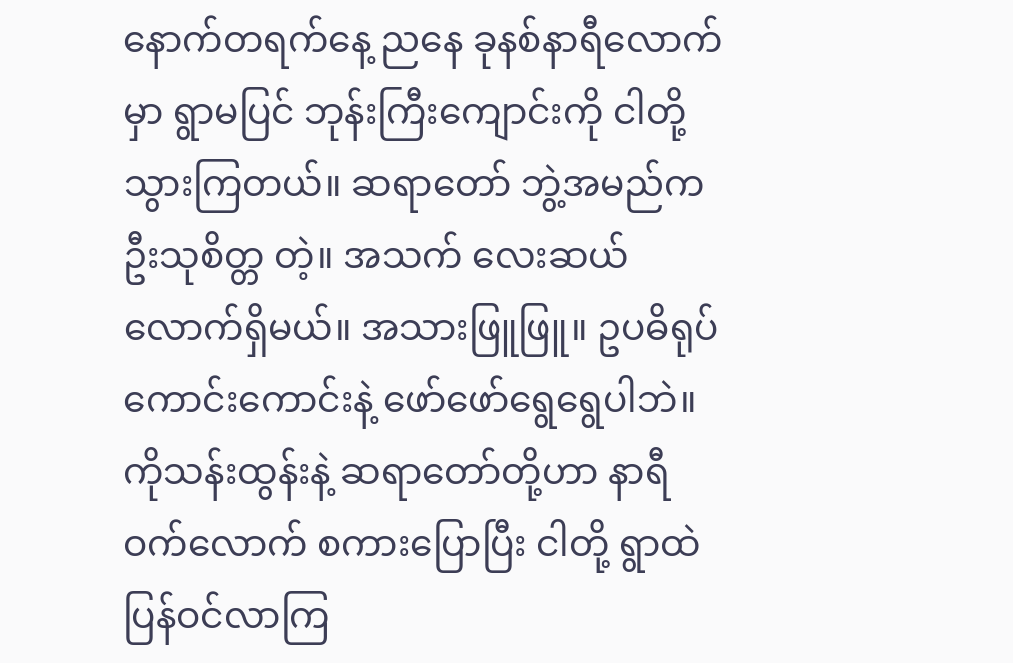နောက်တရက်နေ့ ညနေ ခုနစ်နာရီလောက်မှာ ရွာမပြင် ဘုန်းကြီးကျောင်းကို ငါတို့ သွားကြတယ်။ ဆရာတော် ဘွဲ့အမည်က ဦးသုစိတ္တ တဲ့။ အသက် လေးဆယ် လောက်ရှိမယ်။ အသားဖြူဖြူ။ ဥပဓိရုပ် ကောင်းကောင်းနဲ့ ဖော်ဖော်ရွေရွေပါဘဲ။ ကိုသန်းထွန်းနဲ့ ဆရာတော်တို့ဟာ နာရီဝက်လောက် စကားပြောပြီး ငါတို့ ရွာထဲ ပြန်ဝင်လာကြ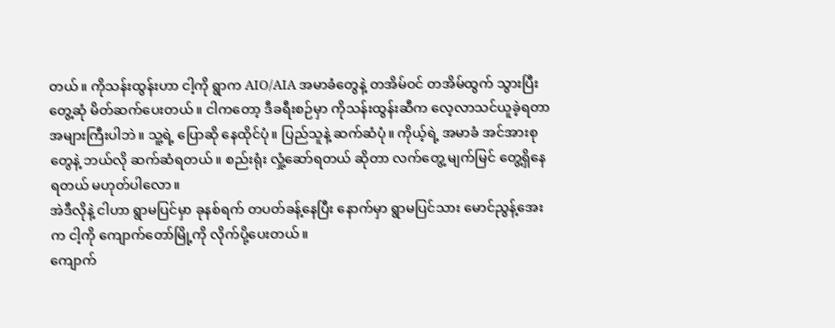တယ်။ ကိုသန်းထွန်းဟာ ငါ့ကို ရွာက AIO/AIA အမာခံတွေနဲ့ တအိမ်ဝင် တအိမ်ထွက် သွားပြီး တွေ့ဆုံ မိတ်ဆက်ပေးတယ်။ ငါကတော့ ဒီခရီးစဉ်မှာ ကိုသန်းထွန်းဆီက လေ့လာသင်ယူခဲ့ရတာ အများကြီးပါဘဲ။ သူ့ရဲ့ ပြောဆို နေထိုင်ပုံ။ ပြည်သူနဲ့ ဆက်ဆံပုံ။ ကိုယ့်ရဲ့ အမာခံ အင်အားစုတွေနဲ့ ဘယ်လို ဆက်ဆံရတယ်။ စည်းရုံး လှုံ့ဆော်ရတယ် ဆိုတာ လက်တွေ့ မျက်မြင် တွေ့ရှိနေရတယ် မဟုတ်ပါလော။
အဲဒီလိုနဲ့ ငါဟာ ရွာမပြင်မှာ ခုနစ်ရက် တပတ်ခန့်နေပြီး နောက်မှာ ရွာမပြင်သား မောင်ညွန့်အေးက ငါ့ကို ကျောက်တော်မြို့ကို လိုက်ပို့ပေးတယ်။
ကျောက်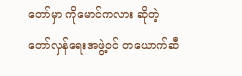တော်မှာ ကိုမောင်ကလား ဆိုတဲ့ တော်လှန်ရေးအဖွဲ့ဝင် တယောက်ဆီ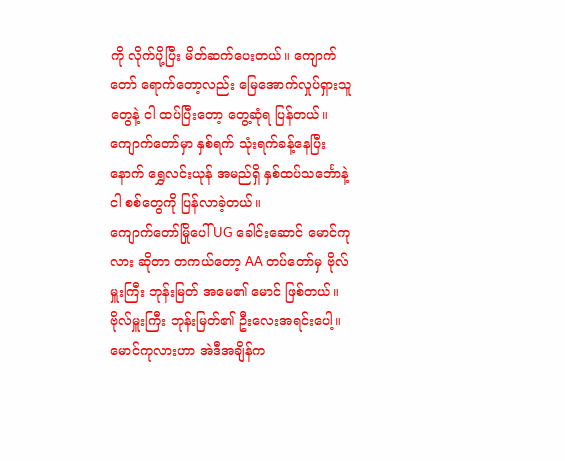ကို လိုက်ပို့ပြီး မိတ်ဆက်ပေးတယ်။ ကျောက်တော် ရောက်တော့လည်း မြေအောက်လှုပ်ရှားသူတွေနဲ့ ငါ ထပ်ပြီးတော့ တွေ့ဆုံရ ပြန်တယ်။ ကျောက်တော်မှာ နှစ်ရက် သုံးရက်ခန့်နေပြီးနောက် ရွှေလင်းယုန် အမည်ရှိ နှစ်ထပ်သင်္ဘောနဲ့ ငါ စစ်တွေကို ပြန်လာခဲ့တယ်။
ကျောက်တော်မြိုပေါ် UG ခေါင်းဆောင် မောင်ကုလား ဆိုတာ တကယ်တော့ AA တပ်တော်မှ ဗိုလ်မှူးကြီး ဘုန်းမြတ် အမေ၏ မောင် ဖြစ်တယ်။ ဗိုလ်မှူးကြီး ဘုန်းမြတ်၏ ဦးလေးအရင်းပေါ့။ မောင်ကုလားဟာ အဲဒီအချိန်က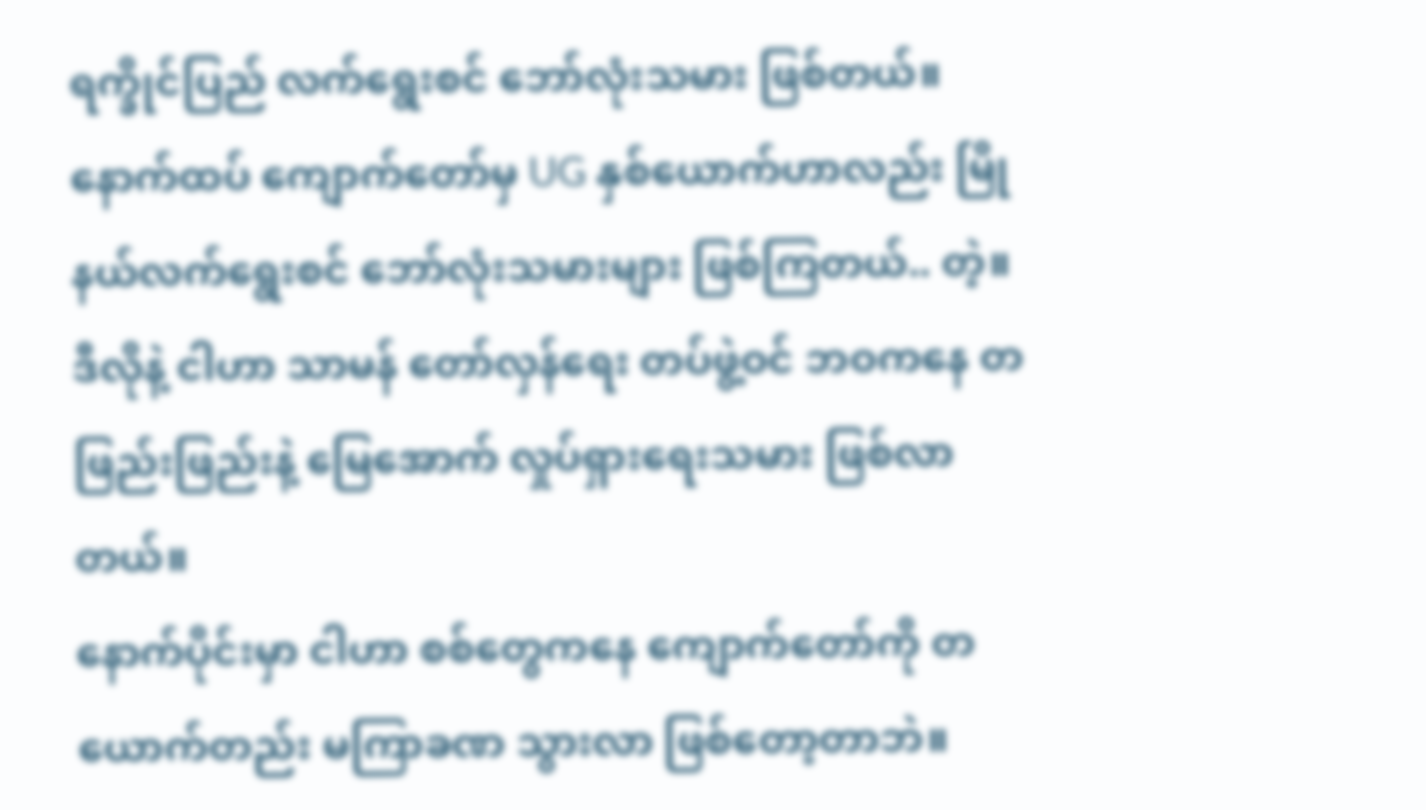ရက္ခိုင်ပြည် လက်ရွေးစင် ဘော်လုံးသမား ဖြစ်တယ်။ နောက်ထပ် ကျောက်တော်မှ UG နှစ်ယောက်ဟာလည်း မြိုနယ်လက်ရွေးစင် ဘော်လုံးသမားများ ဖြစ်ကြတယ်.. တဲ့။ ဒီလိုနဲ့ ငါဟာ သာမန် တော်လှန်ရေး တပ်ဖွဲ့ဝင် ဘဝကနေ တဖြည်းဖြည်းနဲ့ မြေအောက် လှုပ်ရှားရေးသမား ဖြစ်လာတယ်။
နောက်ပိုင်းမှာ ငါဟာ စစ်တွေကနေ ကျောက်တော်ကို တယောက်တည်း မကြာခဏ သွားလာ ဖြစ်တော့တာဘဲ။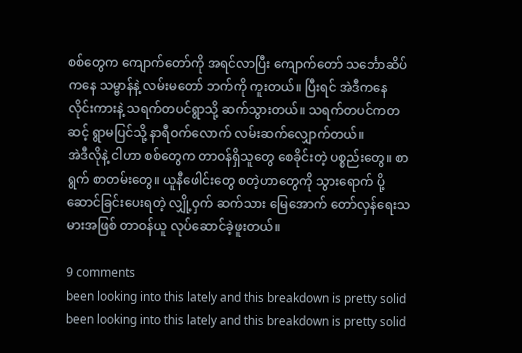စစ်တွေက ကျောက်တော်ကို အရင်လာပြီး ကျောက်တော် သင်္ဘောဆိပ်ကနေ သမ္ဗာန်နဲ့ လမ်းမတော် ဘက်ကို ကူးတယ်။ ပြီးရင် အဲဒီကနေ လိုင်းကားနဲ့ သရက်တပင်ရွာသို့ ဆက်သွားတယ်။ သရက်တပင်ကတဆင့် ရွာမပြင်သို့ နာရီဝက်လောက် လမ်းဆက်လျှောက်တယ်။
အဲဒီလိုနဲ့ ငါဟာ စစ်တွေက တာဝန်ရှိသူတွေ စေခိုင်းတဲ့ ပစ္စည်းတွေ။ စာရွက် စာတမ်းတွေ။ ယူနီဖေါင်းတွေ စတဲ့ဟာတွေကို သွားရောက် ပို့ဆောင်ခြင်းပေးရတဲ့ လျှို့ဝှက် ဆက်သား မြေအောက် တော်လှန်ရေးသမားအဖြစ် တာဝန်ယူ လုပ်ဆောင်ခဲ့ဖူးတယ်။

9 comments
been looking into this lately and this breakdown is pretty solid
been looking into this lately and this breakdown is pretty solid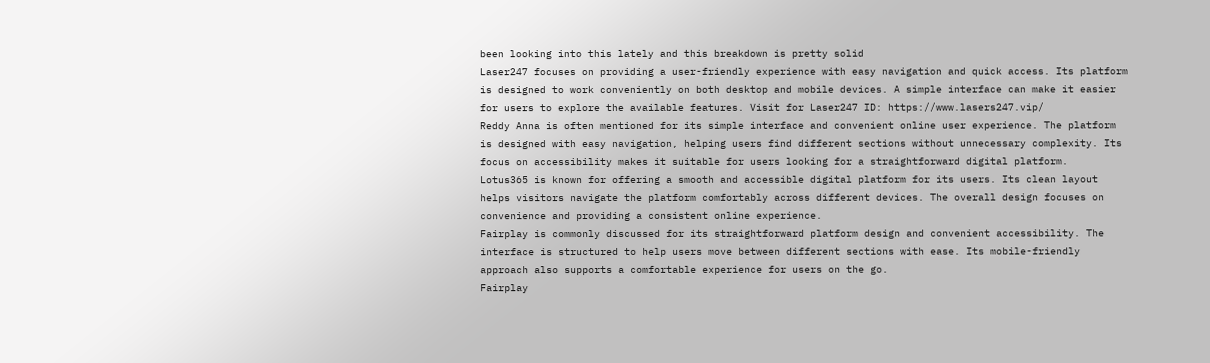been looking into this lately and this breakdown is pretty solid
Laser247 focuses on providing a user-friendly experience with easy navigation and quick access. Its platform is designed to work conveniently on both desktop and mobile devices. A simple interface can make it easier for users to explore the available features. Visit for Laser247 ID: https://www.lasers247.vip/
Reddy Anna is often mentioned for its simple interface and convenient online user experience. The platform is designed with easy navigation, helping users find different sections without unnecessary complexity. Its focus on accessibility makes it suitable for users looking for a straightforward digital platform.
Lotus365 is known for offering a smooth and accessible digital platform for its users. Its clean layout helps visitors navigate the platform comfortably across different devices. The overall design focuses on convenience and providing a consistent online experience.
Fairplay is commonly discussed for its straightforward platform design and convenient accessibility. The interface is structured to help users move between different sections with ease. Its mobile-friendly approach also supports a comfortable experience for users on the go.
Fairplay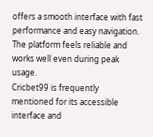offers a smooth interface with fast performance and easy navigation. The platform feels reliable and works well even during peak usage.
Cricbet99 is frequently mentioned for its accessible interface and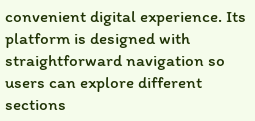convenient digital experience. Its platform is designed with straightforward navigation so users can explore different sections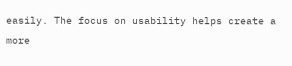easily. The focus on usability helps create a more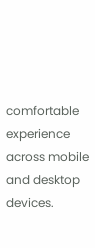comfortable experience across mobile and desktop devices.